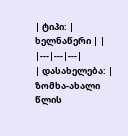| ტიპი: | ხელნაწერი | |
|---|---|---|
| დასახელება: | ზომხა-ახალი წლის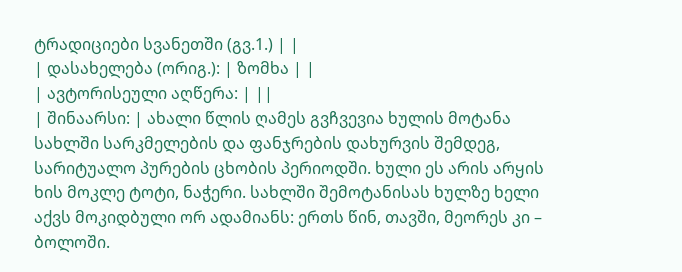ტრადიციები სვანეთში (გვ.1.) | |
| დასახელება (ორიგ.): | ზომხა | |
| ავტორისეული აღწერა: | ||
| შინაარსი: | ახალი წლის ღამეს გვჩვევია ხულის მოტანა სახლში სარკმელების და ფანჯრების დახურვის შემდეგ, სარიტუალო პურების ცხობის პერიოდში. ხული ეს არის არყის ხის მოკლე ტოტი, ნაჭერი. სახლში შემოტანისას ხულზე ხელი აქვს მოკიდბული ორ ადამიანს: ერთს წინ, თავში, მეორეს კი – ბოლოში.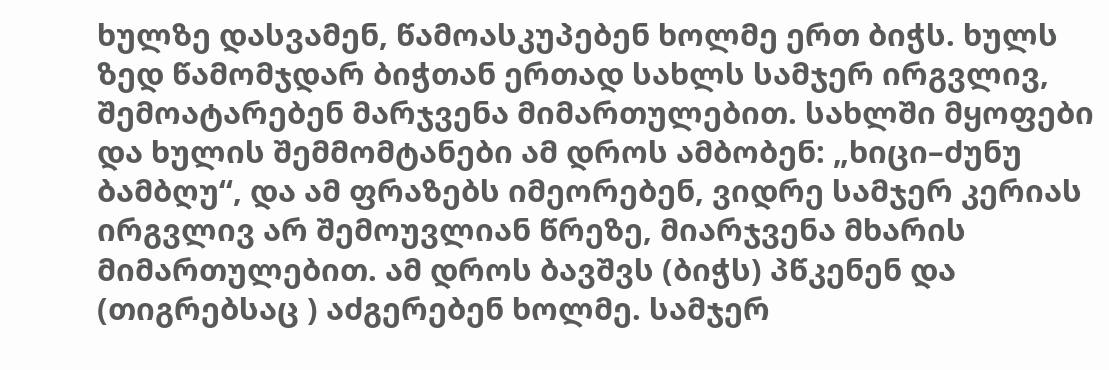ხულზე დასვამენ, წამოასკუპებენ ხოლმე ერთ ბიჭს. ხულს ზედ წამომჯდარ ბიჭთან ერთად სახლს სამჯერ ირგვლივ, შემოატარებენ მარჯვენა მიმართულებით. სახლში მყოფები და ხულის შემმომტანები ამ დროს ამბობენ: „ხიცი–ძუნუ ბამბღუ“, და ამ ფრაზებს იმეორებენ, ვიდრე სამჯერ კერიას ირგვლივ არ შემოუვლიან წრეზე, მიარჯვენა მხარის მიმართულებით. ამ დროს ბავშვს (ბიჭს) პწკენენ და (თიგრებსაც ) აძგერებენ ხოლმე. სამჯერ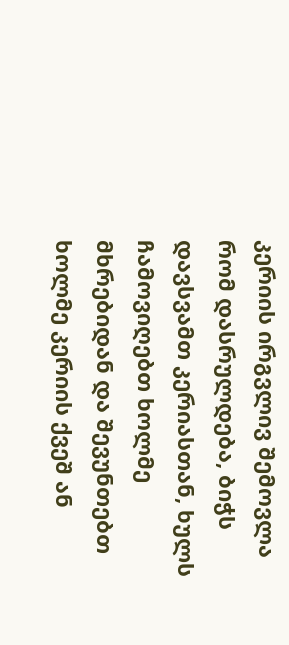კერიის ირგვლივ შემოვლა რომ დასრულდება, ბიჭს დავსვამთ კერიასთან, ხულს ჩამოვიღებთ ხოლმე მხრებიდან და შევუნთებთ ხოლმე კერიის ქვეშ ან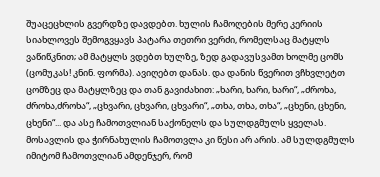შუაცეცხლის გვერდზე დავდებთ. ხულის ჩამოღების მერე კერიის სიახლოვეს შემოგვყავს პატარა თეთრი ვერძი, რომელსაც მატყლს ვაწიწკნით; ამ მატყლს ვდებთ ხულზე, ზედ გადავუსვამთ ხოლმე ცომს (ცომუკას! კნინ. ფორმა). ავიღებთ დანას. და დანის წვერით ვჩხვლეტთ ცომზეც და მატყლზეც და თან გავიძახით: „ხარი, ხარი, ხარი“, „ძროხა, ძროხა,ძროხა“, „ცხვარი, ცხვარი, ცხვარი“, „თხა, თხა, თხა“, „ცხენი, ცხენი, ცხენი“... და ასე ჩამოთვლიან საქონელს და სულდგმულს ყველას. მოსავლის და ჭირნახულის ჩამოთვლა კი წესი არ არის. ამ სულდგმულს იმიტომ ჩამოთვლიან ამდენჯერ, რომ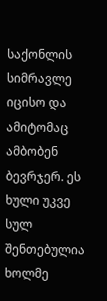საქონლის სიმრავლე იცისო და ამიტომაც ამბობენ ბევრჯერ. ეს ხული უკვე სულ შენთებულია ხოლმე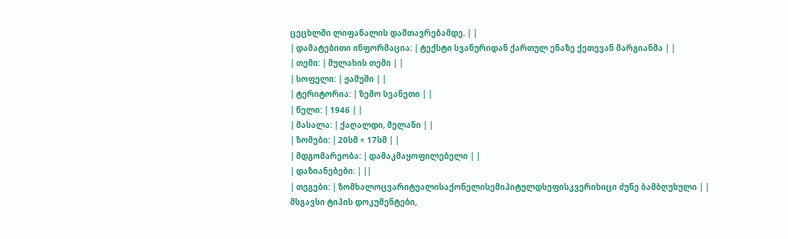ცეცხლში ლიფანალის დამთავრებამდე. | |
| დამატებითი ინფორმაცია: | ტექსტი სვანურიდან ქართულ ენაზე ქეთევან მარგიანმა | |
| თემი: | მულახის თემი | |
| სოფელი: | ჟამუში | |
| ტერიტორია: | ზემო სვანეთი | |
| წელი: | 1946 | |
| მასალა: | ქაღალდი, მელანი | |
| ზომები: | 20სმ × 17სმ | |
| მდგომარეობა: | დამაკმაყოფილებელი | |
| დაზიანებები: | ||
| თეგები: | ზომხალოცვარიტუალისაქონელისემიპიტულდსეფისკვერიხიცი ძუნე ბამბღუხული | |
მსგავსი ტიპის დოკუმენტები,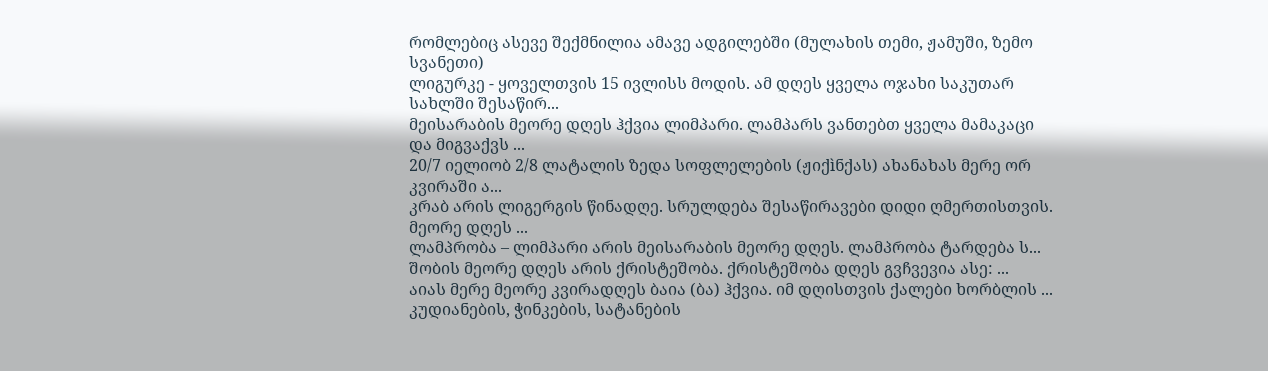რომლებიც ასევე შექმნილია ამავე ადგილებში (მულახის თემი, ჟამუში, ზემო სვანეთი)
ლიგურკე - ყოველთვის 15 ივლისს მოდის. ამ დღეს ყველა ოჯახი საკუთარ სახლში შესაწირ...
მეისარაბის მეორე დღეს ჰქვია ლიმპარი. ლამპარს ვანთებთ ყველა მამაკაცი და მიგვაქვს ...
20/7 იელიობ 2/8 ლატალის ზედა სოფლელების (ჟიქìნქას) ახანახას მერე ორ კვირაში ა...
კრაბ არის ლიგერგის წინადღე. სრულდება შესაწირავები დიდი ღმერთისთვის. მეორე დღეს ...
ლამპრობა – ლიმპარი არის მეისარაბის მეორე დღეს. ლამპრობა ტარდება ს...
შობის მეორე დღეს არის ქრისტეშობა. ქრისტეშობა დღეს გვჩვევია ასე: ...
აიას მერე მეორე კვირადღეს ბაია (ბა) ჰქვია. იმ დღისთვის ქალები ხორბლის ...
კუდიანების, ჭინკების, სატანების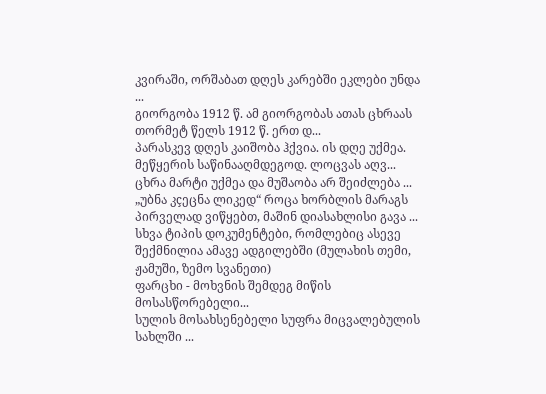კვირაში, ორშაბათ დღეს კარებში ეკლები უნდა ...
გიორგობა 1912 წ. ამ გიორგობას ათას ცხრაას თორმეტ წელს 1912 წ. ერთ დ...
პარასკევ დღეს კაიშობა ჰქვია. ის დღე უქმეა. მეწყერის საწინააღმდეგოდ. ლოცვას აღვ...
ცხრა მარტი უქმეა და მუშაობა არ შეიძლება ...
„უბნა კçეცნა ლიკედ“ როცა ხორბლის მარაგს პირველად ვიწყებთ, მაშინ დიასახლისი გავა ...
სხვა ტიპის დოკუმენტები, რომლებიც ასევე შექმნილია ამავე ადგილებში (მულახის თემი, ჟამუში, ზემო სვანეთი)
ფარცხი - მოხვნის შემდეგ მიწის მოსასწორებელი...
სულის მოსახსენებელი სუფრა მიცვალებულის სახლში ...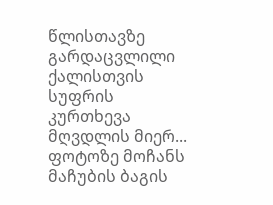წლისთავზე გარდაცვლილი ქალისთვის სუფრის კურთხევა მღვდლის მიერ...
ფოტოზე მოჩანს მაჩუბის ბაგის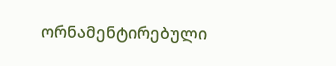ორნამენტირებული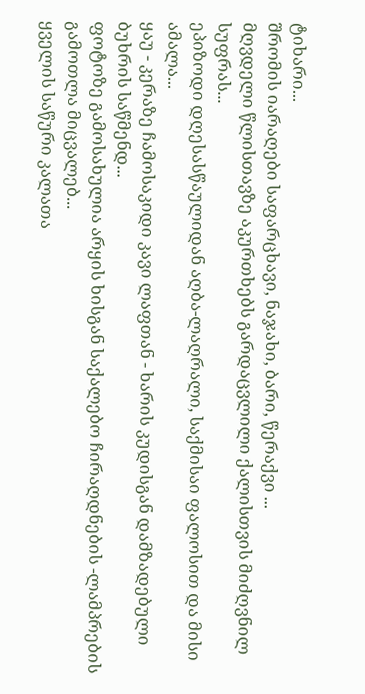ტიხარი...
შრომის იარაღები საფარცხავი, ნაჯახი, ბარი, წერაქვი ...
მღვდელი წლისთავზე აკურთხებს გარდაცვლილი ქალისთვის მიძღვნილ სუფრას...
ეპიზოდი დღესასწაულიდან აღბა-ლაღრალი, საქმისაი ფალოსით და მისი ამალა...
ყაუ - კერაზე ჩამოსაკიდი კავი ლაფთან - ხარის კუდისგან დამზადებული ბუხრის საწმენდ...
ფოტოზე გამოსახულია არყის ხისგან საქალებო ჩირაღდნების -ლამპრების გამოთლა მიცვალებ...
ყველის საწური კალათა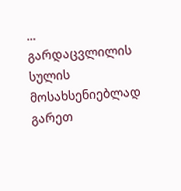...
გარდაცვლილის სულის მოსახსენიებლად გარეთ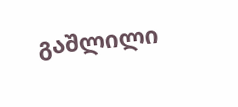გაშლილი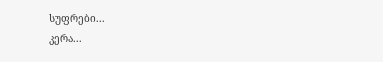სუფრები...
კერა...